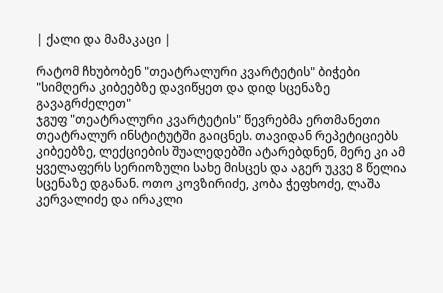| ქალი და მამაკაცი |

რატომ ჩხუბობენ "თეატრალური კვარტეტის" ბიჭები
"სიმღერა კიბეებზე დავიწყეთ და დიდ სცენაზე გავაგრძელეთ"
ჯგუფ "თეატრალური კვარტეტის" წევრებმა ერთმანეთი თეატრალურ ინსტიტუტში გაიცნეს. თავიდან რეპეტიციებს კიბეებზე, ლექციების შუალედებში ატარებდნენ, მერე კი ამ ყველაფერს სერიოზული სახე მისცეს და აგერ უკვე 8 წელია სცენაზე დგანან. ოთო კოვზირიძე, კობა ჭეფხოძე, ლაშა კერვალიძე და ირაკლი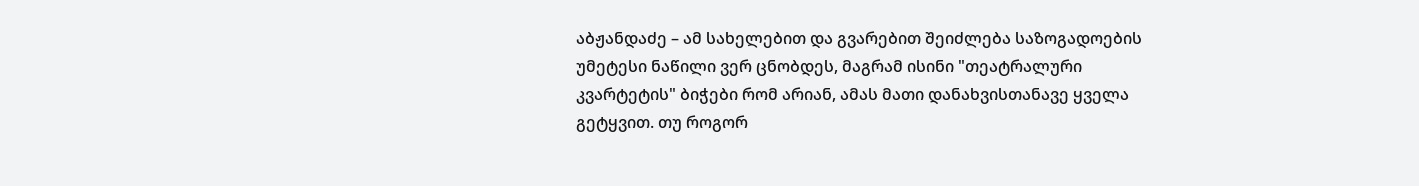აბჟანდაძე – ამ სახელებით და გვარებით შეიძლება საზოგადოების უმეტესი ნაწილი ვერ ცნობდეს, მაგრამ ისინი "თეატრალური კვარტეტის" ბიჭები რომ არიან, ამას მათი დანახვისთანავე ყველა გეტყვით. თუ როგორ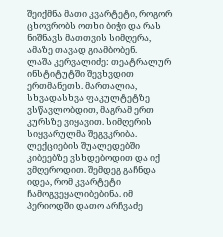შეიქმნა მათი კვარტეტი, როგორ ცხოვრობს ოთხი ბიჭი და რას ნიშნავს მათთვის სიმღერა, ამაზე თავად გიამბობენ.
ლაშა კერვალიძე: თეატრალურ ინსტიტუტში შევხვდით ერთმანეთს. მართალია, სხვადასხვა ფაკულტეტზე ვსწავლობდით, მაგრამ ერთ კურსზე ვიყავით. სიმღერის სიყვარულმა შეგვკრიბა. ლექციების შუალედებში კიბეებზე ვსხდებოდით და იქ ვმღეროდით. შემდეგ გაჩნდა იდეა, რომ კვარტეტი ჩამოგვეყალიბებინა. იმ პერიოდში დათო არჩვაძე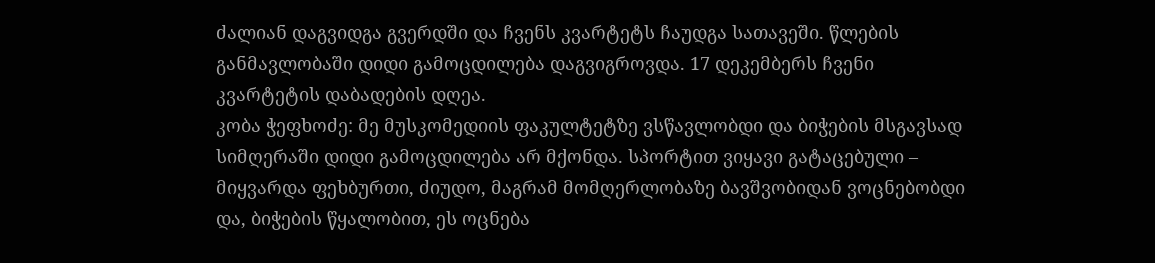ძალიან დაგვიდგა გვერდში და ჩვენს კვარტეტს ჩაუდგა სათავეში. წლების განმავლობაში დიდი გამოცდილება დაგვიგროვდა. 17 დეკემბერს ჩვენი კვარტეტის დაბადების დღეა.
კობა ჭეფხოძე: მე მუსკომედიის ფაკულტეტზე ვსწავლობდი და ბიჭების მსგავსად სიმღერაში დიდი გამოცდილება არ მქონდა. სპორტით ვიყავი გატაცებული – მიყვარდა ფეხბურთი, ძიუდო, მაგრამ მომღერლობაზე ბავშვობიდან ვოცნებობდი და, ბიჭების წყალობით, ეს ოცნება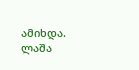ამიხდა. ლაშა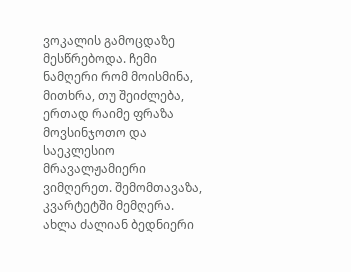ვოკალის გამოცდაზე მესწრებოდა. ჩემი ნამღერი რომ მოისმინა, მითხრა, თუ შეიძლება, ერთად რაიმე ფრაზა მოვსინჯოთო და საეკლესიო მრავალჟამიერი ვიმღერეთ. შემომთავაზა, კვარტეტში მემღერა. ახლა ძალიან ბედნიერი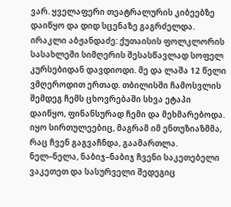ვარ. ყველაფერი თეატრალურის კიბეებზე დაიწყო და დიდ სცენაზე გაგრძელდა.
ირაკლი აბჟანდაძე: ქუთაისის ფოლკლორის სასახლეში სიმღერის შესასწავლად სოფელ კურსებიდან დავდიოდი. მე და ლაშა 12 წელი ვმღეროდით ერთად. თბილისში ჩამოსვლის შემდეგ ჩემს ცხოვრებაში სხვა ეტაპი დაიწყო, ფინანსურად ჩემი და მეხმარებოდა. იყო სირთულეებიც, მაგრამ იმ ენთუზიაზმმა, რაც ჩვენ გაგვაჩნდა, გაამართლა. ნელ–ნელა, ნაბიჯ–ნაბიჯ ჩვენი საკეთებელი ვაკეთეთ და სასურველი შედეგიც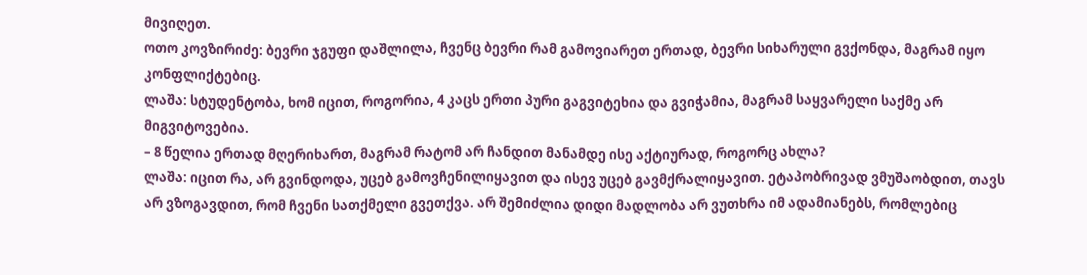მივიღეთ.
ოთო კოვზირიძე: ბევრი ჯგუფი დაშლილა, ჩვენც ბევრი რამ გამოვიარეთ ერთად, ბევრი სიხარული გვქონდა, მაგრამ იყო კონფლიქტებიც.
ლაშა: სტუდენტობა, ხომ იცით, როგორია, 4 კაცს ერთი პური გაგვიტეხია და გვიჭამია, მაგრამ საყვარელი საქმე არ მიგვიტოვებია.
– 8 წელია ერთად მღერიხართ, მაგრამ რატომ არ ჩანდით მანამდე ისე აქტიურად, როგორც ახლა?
ლაშა: იცით რა, არ გვინდოდა, უცებ გამოვჩენილიყავით და ისევ უცებ გავმქრალიყავით. ეტაპობრივად ვმუშაობდით, თავს არ ვზოგავდით, რომ ჩვენი სათქმელი გვეთქვა. არ შემიძლია დიდი მადლობა არ ვუთხრა იმ ადამიანებს, რომლებიც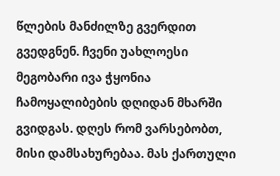წლების მანძილზე გვერდით გვედგნენ. ჩვენი უახლოესი მეგობარი ივა ჭყონია ჩამოყალიბების დღიდან მხარში გვიდგას. დღეს რომ ვარსებობთ, მისი დამსახურებაა. მას ქართული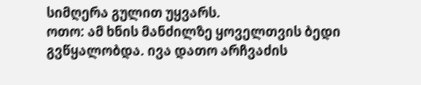სიმღერა გულით უყვარს.
ოთო: ამ ხნის მანძილზე ყოველთვის ბედი გვწყალობდა. ივა დათო არჩვაძის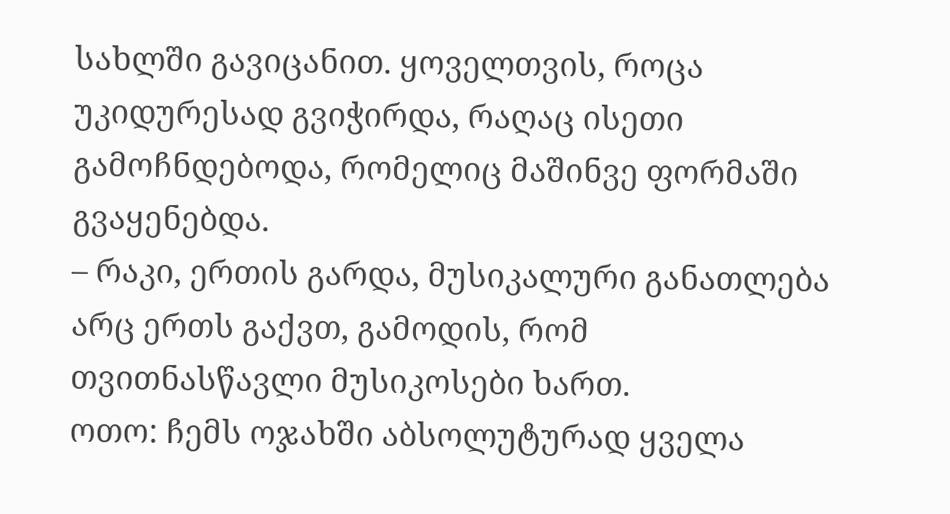სახლში გავიცანით. ყოველთვის, როცა უკიდურესად გვიჭირდა, რაღაც ისეთი გამოჩნდებოდა, რომელიც მაშინვე ფორმაში გვაყენებდა.
– რაკი, ერთის გარდა, მუსიკალური განათლება არც ერთს გაქვთ, გამოდის, რომ თვითნასწავლი მუსიკოსები ხართ.
ოთო: ჩემს ოჯახში აბსოლუტურად ყველა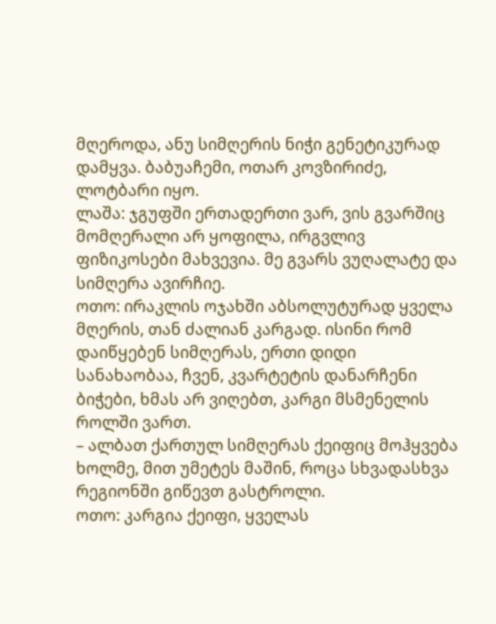მღეროდა, ანუ სიმღერის ნიჭი გენეტიკურად დამყვა. ბაბუაჩემი, ოთარ კოვზირიძე, ლოტბარი იყო.
ლაშა: ჯგუფში ერთადერთი ვარ, ვის გვარშიც მომღერალი არ ყოფილა, ირგვლივ ფიზიკოსები მახვევია. მე გვარს ვუღალატე და სიმღერა ავირჩიე.
ოთო: ირაკლის ოჯახში აბსოლუტურად ყველა მღერის, თან ძალიან კარგად. ისინი რომ დაიწყებენ სიმღერას, ერთი დიდი სანახაობაა, ჩვენ, კვარტეტის დანარჩენი ბიჭები, ხმას არ ვიღებთ, კარგი მსმენელის როლში ვართ.
– ალბათ ქართულ სიმღერას ქეიფიც მოჰყვება ხოლმე, მით უმეტეს მაშინ, როცა სხვადასხვა რეგიონში გიწევთ გასტროლი.
ოთო: კარგია ქეიფი, ყველას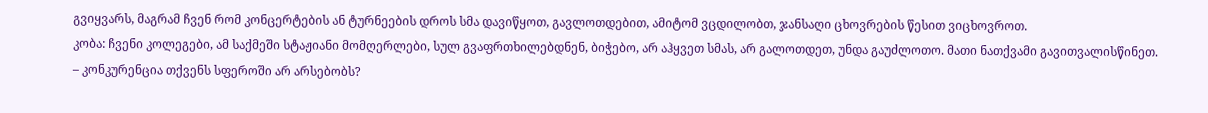გვიყვარს, მაგრამ ჩვენ რომ კონცერტების ან ტურნეების დროს სმა დავიწყოთ, გავლოთდებით, ამიტომ ვცდილობთ, ჯანსაღი ცხოვრების წესით ვიცხოვროთ.
კობა: ჩვენი კოლეგები, ამ საქმეში სტაჟიანი მომღერლები, სულ გვაფრთხილებდნენ, ბიჭებო, არ აჰყვეთ სმას, არ გალოთდეთ, უნდა გაუძლოთო. მათი ნათქვამი გავითვალისწინეთ.
– კონკურენცია თქვენს სფეროში არ არსებობს?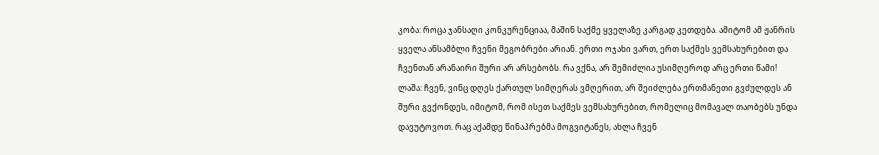კობა: როცა ჯანსაღი კონკურენციაა, მაშინ საქმე ყველაზე კარგად კეთდება. ამიტომ ამ ჟანრის ყველა ანსამბლი ჩვენი მეგობრები არიან. ერთი ოჯახი ვართ, ერთ საქმეს ვემსახურებით და ჩვენთან არანაირი შური არ არსებობს. რა ვქნა, არ შემიძლია უსიმღეროდ არც ერთი წამი!
ლაშა: ჩვენ, ვინც დღეს ქართულ სიმღერას ვმღერით, არ შეიძლება ერთმანეთი გვძულდეს ან შური გვქონდეს, იმიტომ, რომ ისეთ საქმეს ვემსახურებით, რომელიც მომავალ თაობებს უნდა დავუტოვოთ. რაც აქამდე წინაპრებმა მოგვიტანეს, ახლა ჩვენ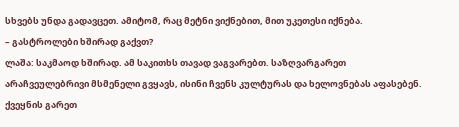სხვებს უნდა გადავცეთ. ამიტომ, რაც მეტნი ვიქნებით, მით უკეთესი იქნება.
– გასტროლები ხშირად გაქვთ?
ლაშა: საკმაოდ ხშირად. ამ საკითხს თავად ვაგვარებთ. საზღვარგარეთ არაჩვეულებრივი მსმენელი გვყავს, ისინი ჩვენს კულტურას და ხელოვნებას აფასებენ. ქვეყნის გარეთ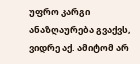უფრო კარგი ანაზღაურება გვაქვს, ვიდრე აქ. ამიტომ არ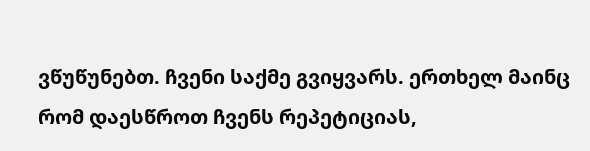ვწუწუნებთ. ჩვენი საქმე გვიყვარს. ერთხელ მაინც რომ დაესწროთ ჩვენს რეპეტიციას,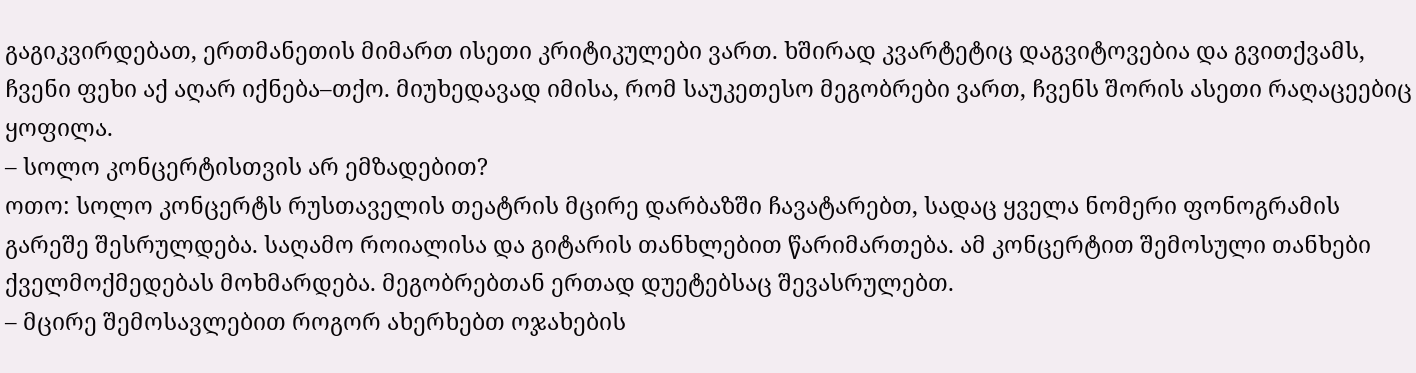გაგიკვირდებათ, ერთმანეთის მიმართ ისეთი კრიტიკულები ვართ. ხშირად კვარტეტიც დაგვიტოვებია და გვითქვამს, ჩვენი ფეხი აქ აღარ იქნება–თქო. მიუხედავად იმისა, რომ საუკეთესო მეგობრები ვართ, ჩვენს შორის ასეთი რაღაცეებიც ყოფილა.
– სოლო კონცერტისთვის არ ემზადებით?
ოთო: სოლო კონცერტს რუსთაველის თეატრის მცირე დარბაზში ჩავატარებთ, სადაც ყველა ნომერი ფონოგრამის გარეშე შესრულდება. საღამო როიალისა და გიტარის თანხლებით წარიმართება. ამ კონცერტით შემოსული თანხები ქველმოქმედებას მოხმარდება. მეგობრებთან ერთად დუეტებსაც შევასრულებთ.
– მცირე შემოსავლებით როგორ ახერხებთ ოჯახების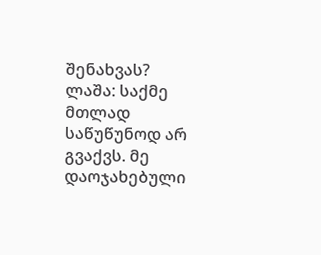შენახვას?
ლაშა: საქმე მთლად საწუწუნოდ არ გვაქვს. მე დაოჯახებული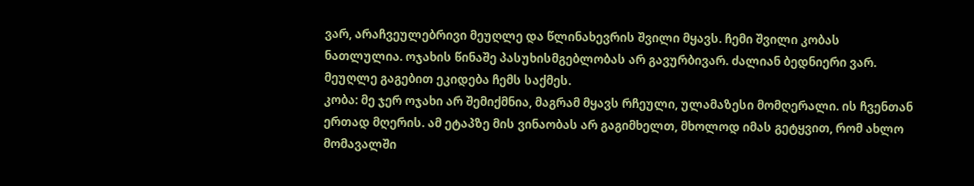ვარ, არაჩვეულებრივი მეუღლე და წლინახევრის შვილი მყავს. ჩემი შვილი კობას ნათლულია. ოჯახის წინაშე პასუხისმგებლობას არ გავურბივარ. ძალიან ბედნიერი ვარ. მეუღლე გაგებით ეკიდება ჩემს საქმეს.
კობა: მე ჯერ ოჯახი არ შემიქმნია, მაგრამ მყავს რჩეული, ულამაზესი მომღერალი. ის ჩვენთან ერთად მღერის. ამ ეტაპზე მის ვინაობას არ გაგიმხელთ, მხოლოდ იმას გეტყვით, რომ ახლო მომავალში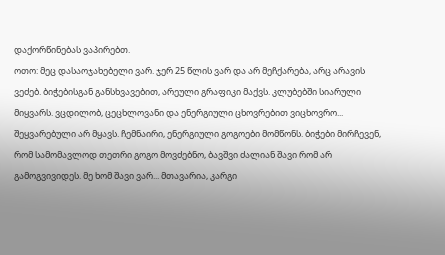დაქორწინებას ვაპირებთ.
ოთო: მეც დასაოჯახებელი ვარ. ჯერ 25 წლის ვარ და არ მეჩქარება, არც არავის ვეძებ. ბიჭებისგან განსხვავებით, არეული გრაფიკი მაქვს. კლუბებში სიარული მიყვარს. ვცდილობ, ცეცხლოვანი და ენერგიული ცხოვრებით ვიცხოვრო... შეყვარებული არ მყავს. ჩემნაირი, ენერგიული გოგოები მომწონს. ბიჭები მირჩევენ, რომ სამომავლოდ თეთრი გოგო მოვძებნო, ბავშვი ძალიან შავი რომ არ გამოგვივიდეს. მე ხომ შავი ვარ... მთავარია, კარგი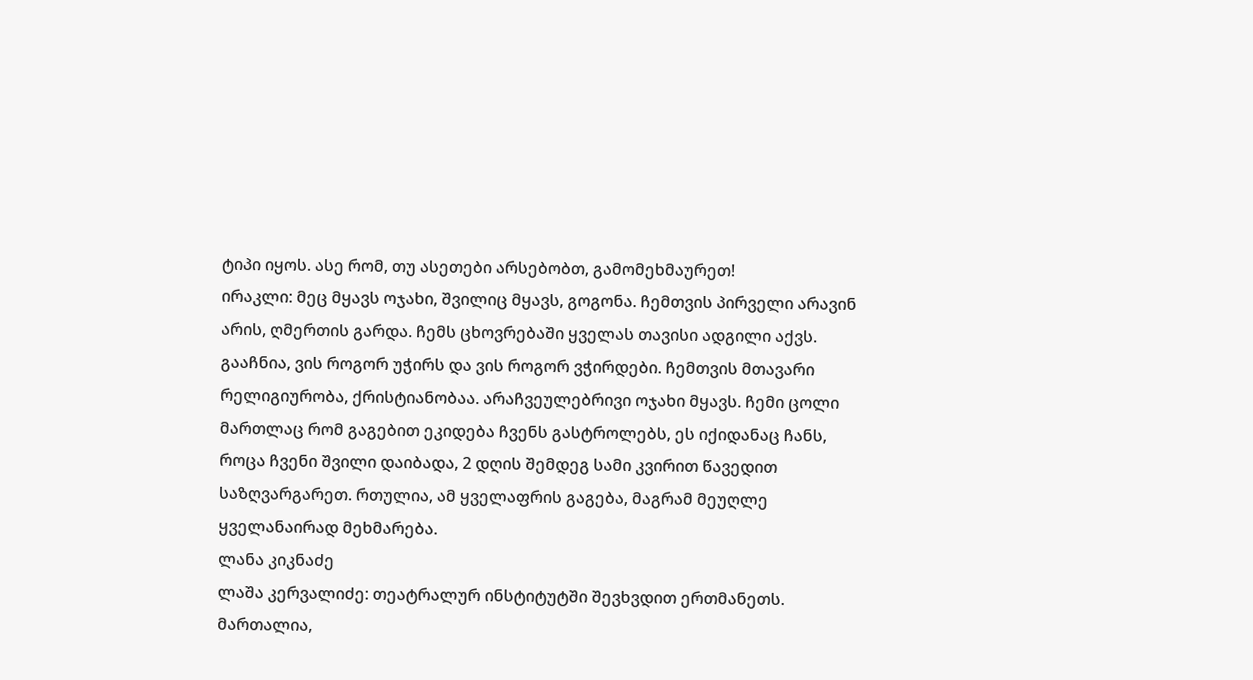ტიპი იყოს. ასე რომ, თუ ასეთები არსებობთ, გამომეხმაურეთ!
ირაკლი: მეც მყავს ოჯახი, შვილიც მყავს, გოგონა. ჩემთვის პირველი არავინ არის, ღმერთის გარდა. ჩემს ცხოვრებაში ყველას თავისი ადგილი აქვს. გააჩნია, ვის როგორ უჭირს და ვის როგორ ვჭირდები. ჩემთვის მთავარი რელიგიურობა, ქრისტიანობაა. არაჩვეულებრივი ოჯახი მყავს. ჩემი ცოლი მართლაც რომ გაგებით ეკიდება ჩვენს გასტროლებს, ეს იქიდანაც ჩანს, როცა ჩვენი შვილი დაიბადა, 2 დღის შემდეგ სამი კვირით წავედით საზღვარგარეთ. რთულია, ამ ყველაფრის გაგება, მაგრამ მეუღლე ყველანაირად მეხმარება.
ლანა კიკნაძე
ლაშა კერვალიძე: თეატრალურ ინსტიტუტში შევხვდით ერთმანეთს. მართალია,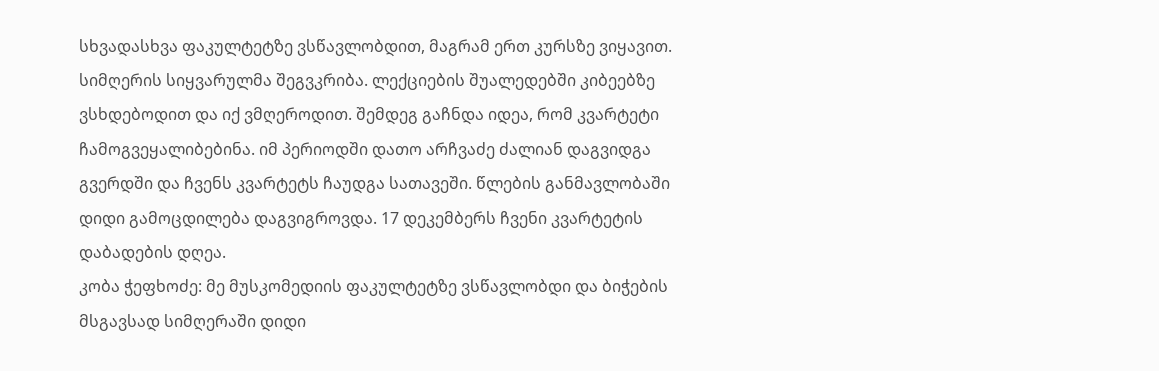სხვადასხვა ფაკულტეტზე ვსწავლობდით, მაგრამ ერთ კურსზე ვიყავით. სიმღერის სიყვარულმა შეგვკრიბა. ლექციების შუალედებში კიბეებზე ვსხდებოდით და იქ ვმღეროდით. შემდეგ გაჩნდა იდეა, რომ კვარტეტი ჩამოგვეყალიბებინა. იმ პერიოდში დათო არჩვაძე ძალიან დაგვიდგა გვერდში და ჩვენს კვარტეტს ჩაუდგა სათავეში. წლების განმავლობაში დიდი გამოცდილება დაგვიგროვდა. 17 დეკემბერს ჩვენი კვარტეტის დაბადების დღეა.
კობა ჭეფხოძე: მე მუსკომედიის ფაკულტეტზე ვსწავლობდი და ბიჭების მსგავსად სიმღერაში დიდი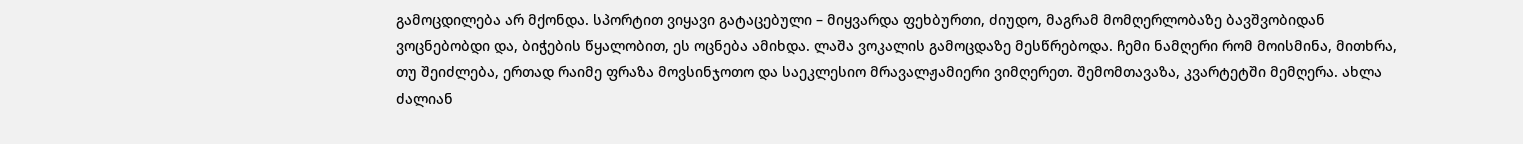გამოცდილება არ მქონდა. სპორტით ვიყავი გატაცებული – მიყვარდა ფეხბურთი, ძიუდო, მაგრამ მომღერლობაზე ბავშვობიდან ვოცნებობდი და, ბიჭების წყალობით, ეს ოცნება ამიხდა. ლაშა ვოკალის გამოცდაზე მესწრებოდა. ჩემი ნამღერი რომ მოისმინა, მითხრა, თუ შეიძლება, ერთად რაიმე ფრაზა მოვსინჯოთო და საეკლესიო მრავალჟამიერი ვიმღერეთ. შემომთავაზა, კვარტეტში მემღერა. ახლა ძალიან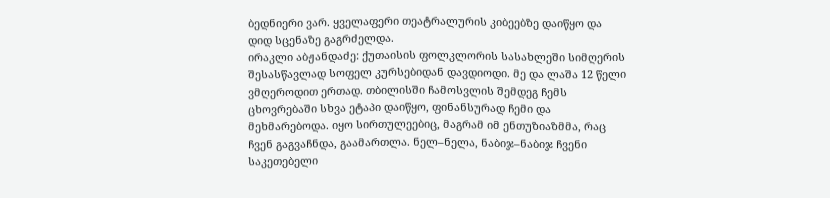ბედნიერი ვარ. ყველაფერი თეატრალურის კიბეებზე დაიწყო და დიდ სცენაზე გაგრძელდა.
ირაკლი აბჟანდაძე: ქუთაისის ფოლკლორის სასახლეში სიმღერის შესასწავლად სოფელ კურსებიდან დავდიოდი. მე და ლაშა 12 წელი ვმღეროდით ერთად. თბილისში ჩამოსვლის შემდეგ ჩემს ცხოვრებაში სხვა ეტაპი დაიწყო, ფინანსურად ჩემი და მეხმარებოდა. იყო სირთულეებიც, მაგრამ იმ ენთუზიაზმმა, რაც ჩვენ გაგვაჩნდა, გაამართლა. ნელ–ნელა, ნაბიჯ–ნაბიჯ ჩვენი საკეთებელი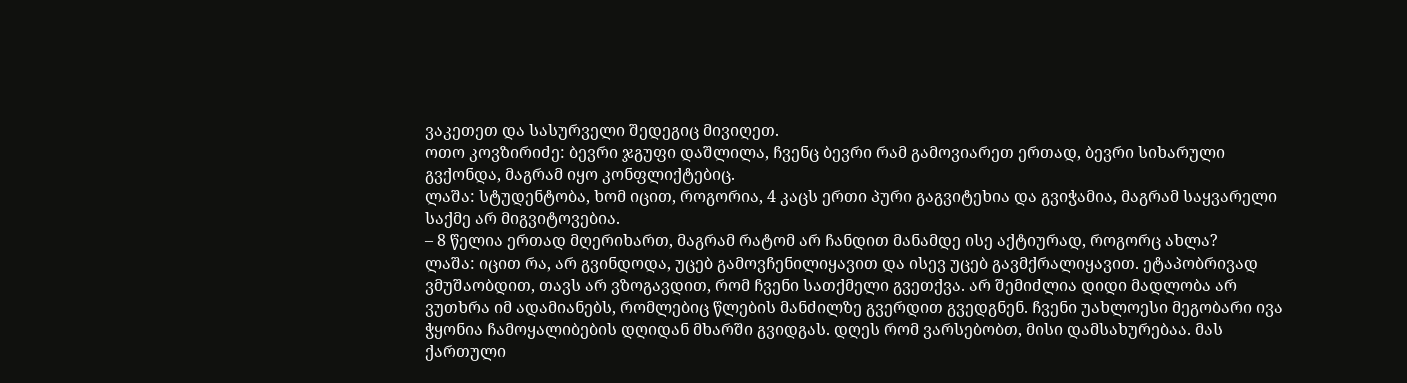ვაკეთეთ და სასურველი შედეგიც მივიღეთ.
ოთო კოვზირიძე: ბევრი ჯგუფი დაშლილა, ჩვენც ბევრი რამ გამოვიარეთ ერთად, ბევრი სიხარული გვქონდა, მაგრამ იყო კონფლიქტებიც.
ლაშა: სტუდენტობა, ხომ იცით, როგორია, 4 კაცს ერთი პური გაგვიტეხია და გვიჭამია, მაგრამ საყვარელი საქმე არ მიგვიტოვებია.
– 8 წელია ერთად მღერიხართ, მაგრამ რატომ არ ჩანდით მანამდე ისე აქტიურად, როგორც ახლა?
ლაშა: იცით რა, არ გვინდოდა, უცებ გამოვჩენილიყავით და ისევ უცებ გავმქრალიყავით. ეტაპობრივად ვმუშაობდით, თავს არ ვზოგავდით, რომ ჩვენი სათქმელი გვეთქვა. არ შემიძლია დიდი მადლობა არ ვუთხრა იმ ადამიანებს, რომლებიც წლების მანძილზე გვერდით გვედგნენ. ჩვენი უახლოესი მეგობარი ივა ჭყონია ჩამოყალიბების დღიდან მხარში გვიდგას. დღეს რომ ვარსებობთ, მისი დამსახურებაა. მას ქართული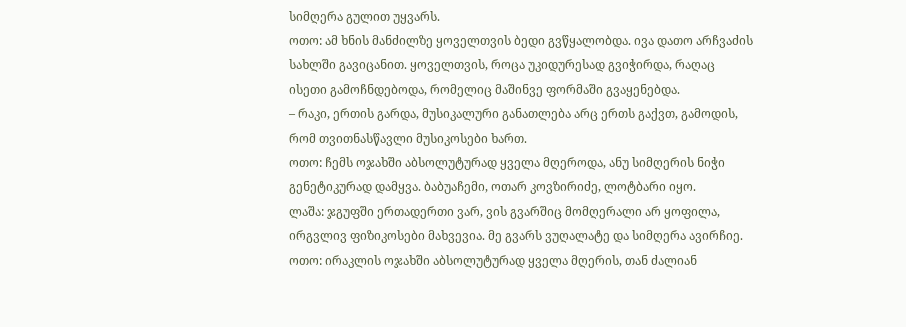სიმღერა გულით უყვარს.
ოთო: ამ ხნის მანძილზე ყოველთვის ბედი გვწყალობდა. ივა დათო არჩვაძის სახლში გავიცანით. ყოველთვის, როცა უკიდურესად გვიჭირდა, რაღაც ისეთი გამოჩნდებოდა, რომელიც მაშინვე ფორმაში გვაყენებდა.
– რაკი, ერთის გარდა, მუსიკალური განათლება არც ერთს გაქვთ, გამოდის, რომ თვითნასწავლი მუსიკოსები ხართ.
ოთო: ჩემს ოჯახში აბსოლუტურად ყველა მღეროდა, ანუ სიმღერის ნიჭი გენეტიკურად დამყვა. ბაბუაჩემი, ოთარ კოვზირიძე, ლოტბარი იყო.
ლაშა: ჯგუფში ერთადერთი ვარ, ვის გვარშიც მომღერალი არ ყოფილა, ირგვლივ ფიზიკოსები მახვევია. მე გვარს ვუღალატე და სიმღერა ავირჩიე.
ოთო: ირაკლის ოჯახში აბსოლუტურად ყველა მღერის, თან ძალიან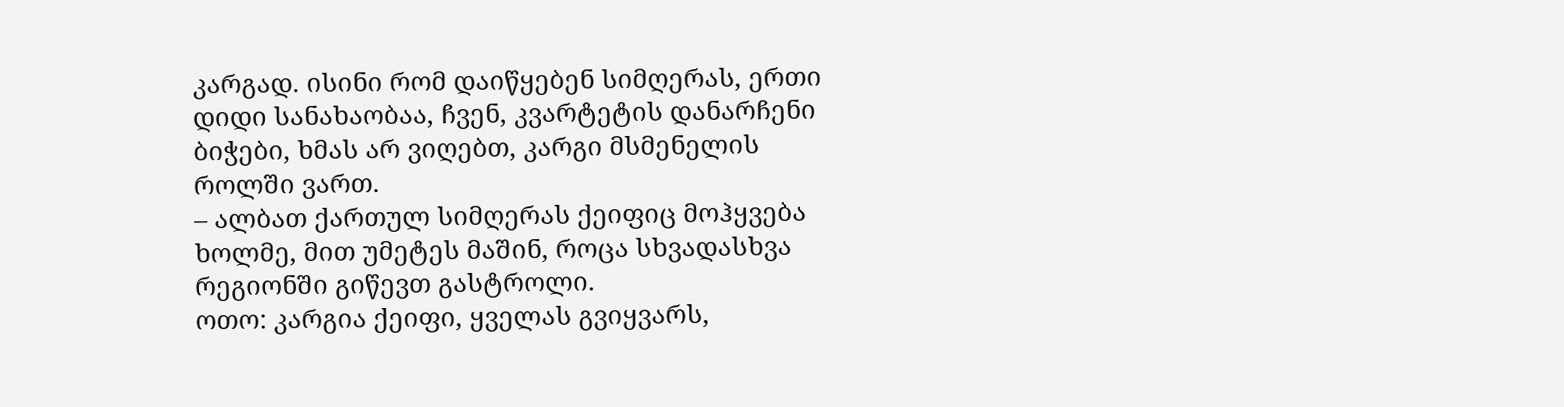კარგად. ისინი რომ დაიწყებენ სიმღერას, ერთი დიდი სანახაობაა, ჩვენ, კვარტეტის დანარჩენი ბიჭები, ხმას არ ვიღებთ, კარგი მსმენელის როლში ვართ.
– ალბათ ქართულ სიმღერას ქეიფიც მოჰყვება ხოლმე, მით უმეტეს მაშინ, როცა სხვადასხვა რეგიონში გიწევთ გასტროლი.
ოთო: კარგია ქეიფი, ყველას გვიყვარს,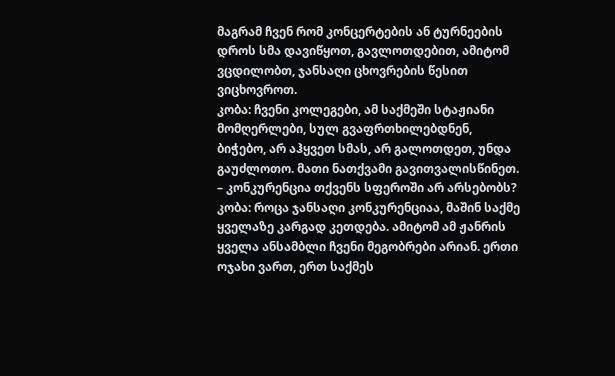მაგრამ ჩვენ რომ კონცერტების ან ტურნეების დროს სმა დავიწყოთ, გავლოთდებით, ამიტომ ვცდილობთ, ჯანსაღი ცხოვრების წესით ვიცხოვროთ.
კობა: ჩვენი კოლეგები, ამ საქმეში სტაჟიანი მომღერლები, სულ გვაფრთხილებდნენ, ბიჭებო, არ აჰყვეთ სმას, არ გალოთდეთ, უნდა გაუძლოთო. მათი ნათქვამი გავითვალისწინეთ.
– კონკურენცია თქვენს სფეროში არ არსებობს?
კობა: როცა ჯანსაღი კონკურენციაა, მაშინ საქმე ყველაზე კარგად კეთდება. ამიტომ ამ ჟანრის ყველა ანსამბლი ჩვენი მეგობრები არიან. ერთი ოჯახი ვართ, ერთ საქმეს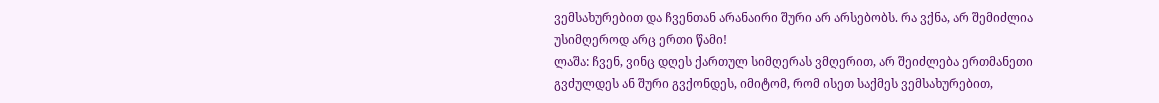ვემსახურებით და ჩვენთან არანაირი შური არ არსებობს. რა ვქნა, არ შემიძლია უსიმღეროდ არც ერთი წამი!
ლაშა: ჩვენ, ვინც დღეს ქართულ სიმღერას ვმღერით, არ შეიძლება ერთმანეთი გვძულდეს ან შური გვქონდეს, იმიტომ, რომ ისეთ საქმეს ვემსახურებით,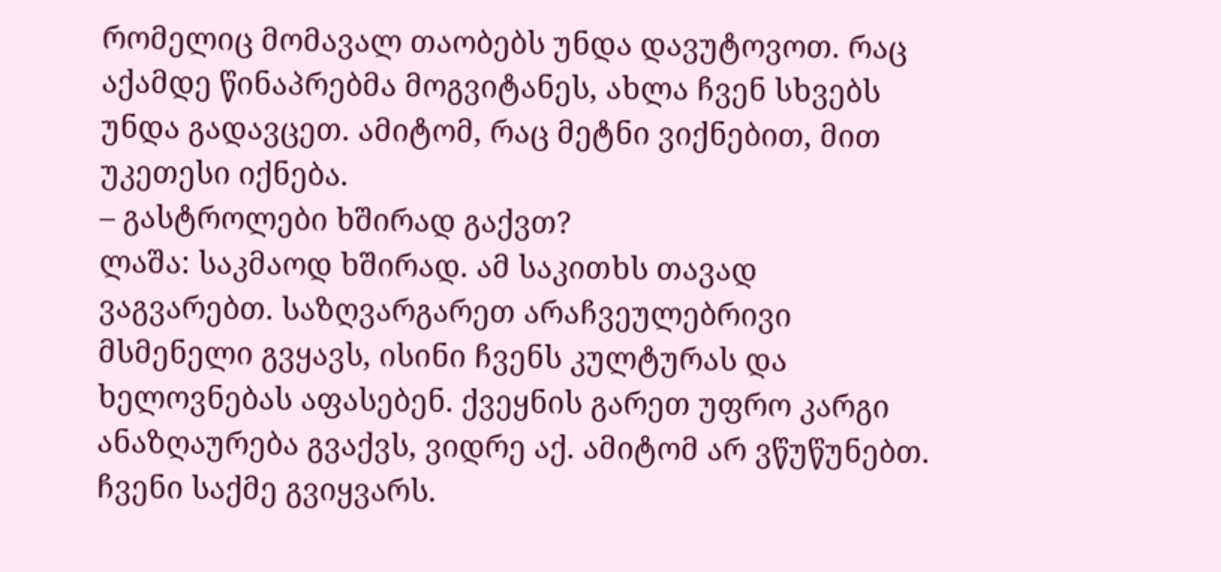რომელიც მომავალ თაობებს უნდა დავუტოვოთ. რაც აქამდე წინაპრებმა მოგვიტანეს, ახლა ჩვენ სხვებს უნდა გადავცეთ. ამიტომ, რაც მეტნი ვიქნებით, მით უკეთესი იქნება.
– გასტროლები ხშირად გაქვთ?
ლაშა: საკმაოდ ხშირად. ამ საკითხს თავად ვაგვარებთ. საზღვარგარეთ არაჩვეულებრივი მსმენელი გვყავს, ისინი ჩვენს კულტურას და ხელოვნებას აფასებენ. ქვეყნის გარეთ უფრო კარგი ანაზღაურება გვაქვს, ვიდრე აქ. ამიტომ არ ვწუწუნებთ. ჩვენი საქმე გვიყვარს.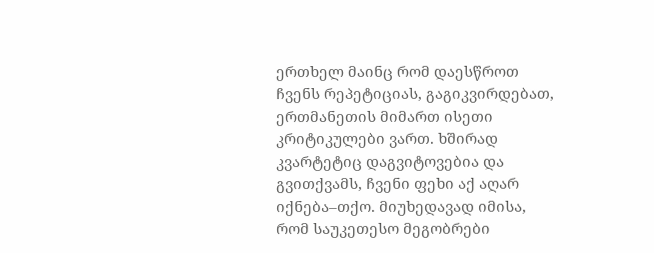ერთხელ მაინც რომ დაესწროთ ჩვენს რეპეტიციას, გაგიკვირდებათ, ერთმანეთის მიმართ ისეთი კრიტიკულები ვართ. ხშირად კვარტეტიც დაგვიტოვებია და გვითქვამს, ჩვენი ფეხი აქ აღარ იქნება–თქო. მიუხედავად იმისა, რომ საუკეთესო მეგობრები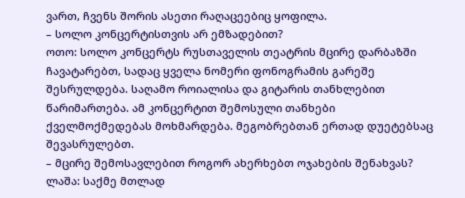ვართ, ჩვენს შორის ასეთი რაღაცეებიც ყოფილა.
– სოლო კონცერტისთვის არ ემზადებით?
ოთო: სოლო კონცერტს რუსთაველის თეატრის მცირე დარბაზში ჩავატარებთ, სადაც ყველა ნომერი ფონოგრამის გარეშე შესრულდება. საღამო როიალისა და გიტარის თანხლებით წარიმართება. ამ კონცერტით შემოსული თანხები ქველმოქმედებას მოხმარდება. მეგობრებთან ერთად დუეტებსაც შევასრულებთ.
– მცირე შემოსავლებით როგორ ახერხებთ ოჯახების შენახვას?
ლაშა: საქმე მთლად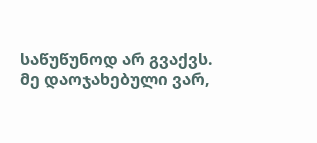საწუწუნოდ არ გვაქვს. მე დაოჯახებული ვარ,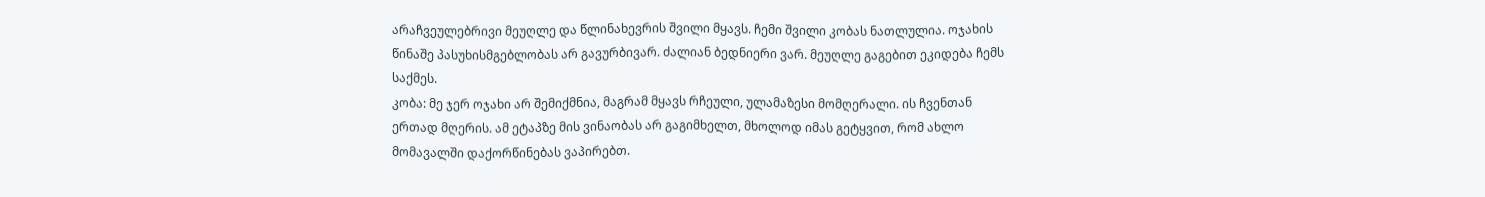არაჩვეულებრივი მეუღლე და წლინახევრის შვილი მყავს. ჩემი შვილი კობას ნათლულია. ოჯახის წინაშე პასუხისმგებლობას არ გავურბივარ. ძალიან ბედნიერი ვარ. მეუღლე გაგებით ეკიდება ჩემს საქმეს.
კობა: მე ჯერ ოჯახი არ შემიქმნია, მაგრამ მყავს რჩეული, ულამაზესი მომღერალი. ის ჩვენთან ერთად მღერის. ამ ეტაპზე მის ვინაობას არ გაგიმხელთ, მხოლოდ იმას გეტყვით, რომ ახლო მომავალში დაქორწინებას ვაპირებთ.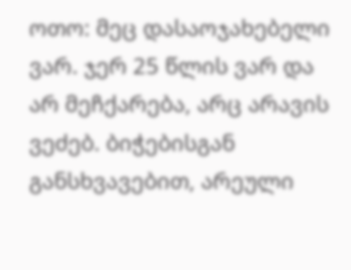ოთო: მეც დასაოჯახებელი ვარ. ჯერ 25 წლის ვარ და არ მეჩქარება, არც არავის ვეძებ. ბიჭებისგან განსხვავებით, არეული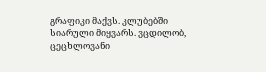გრაფიკი მაქვს. კლუბებში სიარული მიყვარს. ვცდილობ, ცეცხლოვანი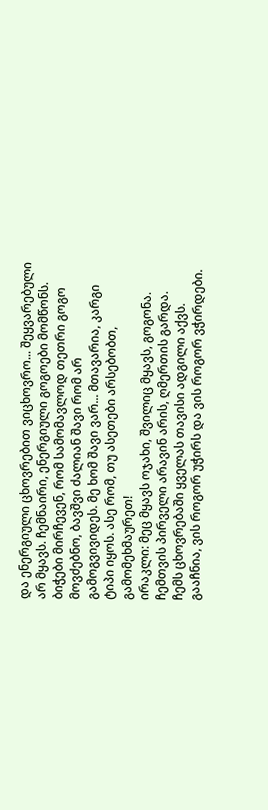და ენერგიული ცხოვრებით ვიცხოვრო... შეყვარებული არ მყავს. ჩემნაირი, ენერგიული გოგოები მომწონს. ბიჭები მირჩევენ, რომ სამომავლოდ თეთრი გოგო მოვძებნო, ბავშვი ძალიან შავი რომ არ გამოგვივიდეს. მე ხომ შავი ვარ... მთავარია, კარგი ტიპი იყოს. ასე რომ, თუ ასეთები არსებობთ, გამომეხმაურეთ!
ირაკლი: მეც მყავს ოჯახი, შვილიც მყავს, გოგონა. ჩემთვის პირველი არავინ არის, ღმერთის გარდა. ჩემს ცხოვრებაში ყველას თავისი ადგილი აქვს. გააჩნია, ვის როგორ უჭირს და ვის როგორ ვჭირდები.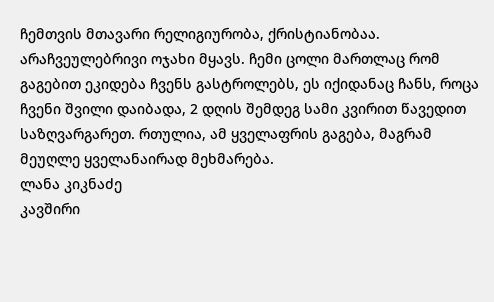ჩემთვის მთავარი რელიგიურობა, ქრისტიანობაა. არაჩვეულებრივი ოჯახი მყავს. ჩემი ცოლი მართლაც რომ გაგებით ეკიდება ჩვენს გასტროლებს, ეს იქიდანაც ჩანს, როცა ჩვენი შვილი დაიბადა, 2 დღის შემდეგ სამი კვირით წავედით საზღვარგარეთ. რთულია, ამ ყველაფრის გაგება, მაგრამ მეუღლე ყველანაირად მეხმარება.
ლანა კიკნაძე
კავშირი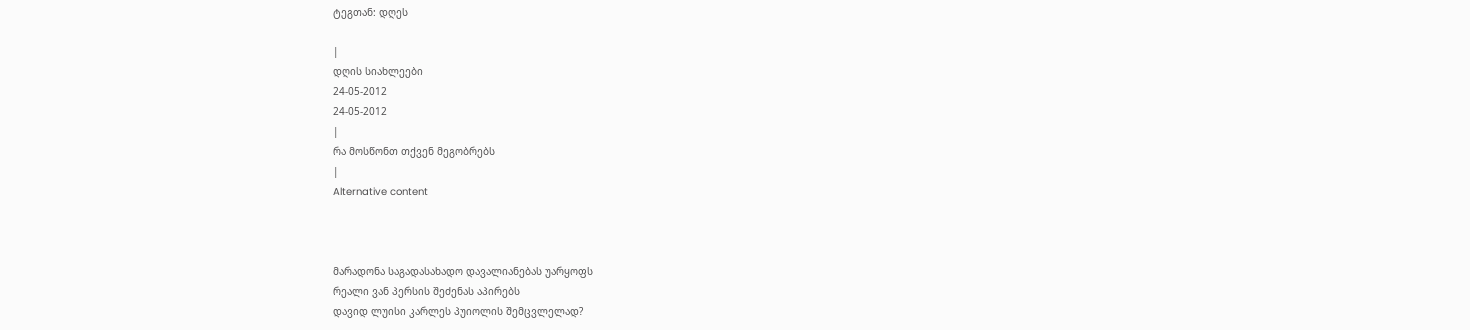ტეგთან: დღეს

|
დღის სიახლეები
24-05-2012
24-05-2012
|
რა მოსწონთ თქვენ მეგობრებს
|
Alternative content



მარადონა საგადასახადო დავალიანებას უარყოფს
რეალი ვან პერსის შეძენას აპირებს
დავიდ ლუისი კარლეს პუიოლის შემცვლელად?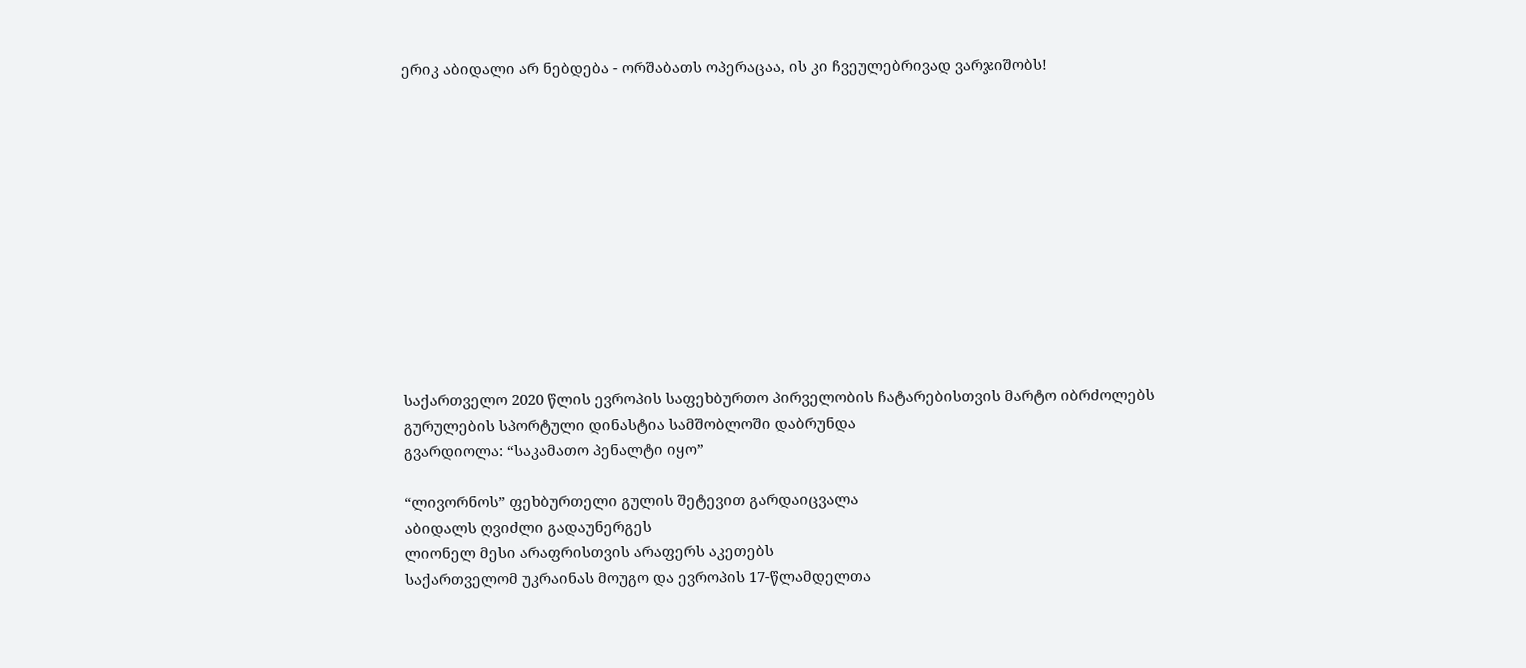ერიკ აბიდალი არ ნებდება - ორშაბათს ოპერაცაა, ის კი ჩვეულებრივად ვარჯიშობს!












საქართველო 2020 წლის ევროპის საფეხბურთო პირველობის ჩატარებისთვის მარტო იბრძოლებს
გურულების სპორტული დინასტია სამშობლოში დაბრუნდა
გვარდიოლა: “საკამათო პენალტი იყო”

“ლივორნოს” ფეხბურთელი გულის შეტევით გარდაიცვალა
აბიდალს ღვიძლი გადაუნერგეს
ლიონელ მესი არაფრისთვის არაფერს აკეთებს
საქართველომ უკრაინას მოუგო და ევროპის 17-წლამდელთა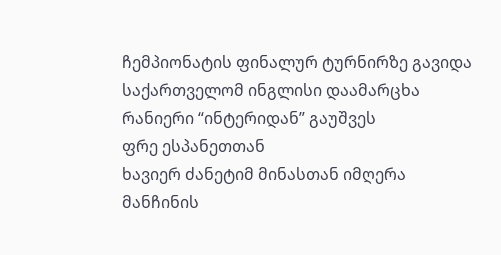ჩემპიონატის ფინალურ ტურნირზე გავიდა
საქართველომ ინგლისი დაამარცხა
რანიერი “ინტერიდან” გაუშვეს
ფრე ესპანეთთან
ხავიერ ძანეტიმ მინასთან იმღერა
მანჩინის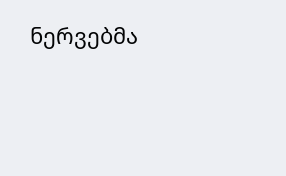ნერვებმა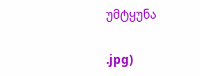უმტყუნა


.jpg)